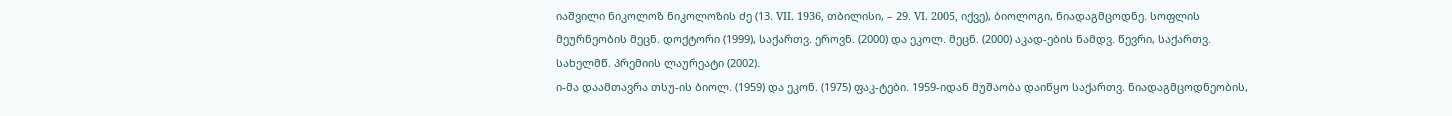იაშვილი ნიკოლოზ ნიკოლოზის ძე (13. VII. 1936, თბილისი, – 29. VI. 2005, იქვე), ბიოლოგი, ნიადაგმცოდნე. სოფლის მეურნეობის მეცნ. დოქტორი (1999), საქართვ. ეროვნ. (2000) და ეკოლ. მეცნ. (2000) აკად-ების ნამდვ. წევრი, საქართვ. სახელმწ. პრემიის ლაურეატი (2002).
ი-მა დაამთავრა თსუ-ის ბიოლ. (1959) და ეკონ. (1975) ფაკ-ტები. 1959-იდან მუშაობა დაიწყო საქართვ. ნიადაგმცოდნეობის,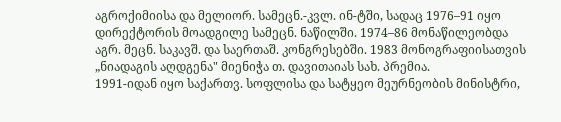აგროქიმიისა და მელიორ. სამეცნ.-კვლ. ინ-ტში, სადაც 1976–91 იყო დირექტორის მოადგილე სამეცნ. ნაწილში. 1974–86 მონაწილეობდა აგრ. მეცნ. საკავშ. და საერთაშ. კონგრესებში. 1983 მონოგრაფიისათვის „ნიადაგის აღდგენა" მიენიჭა თ. დავითაიას სახ. პრემია.
1991-იდან იყო საქართვ. სოფლისა და სატყეო მეურნეობის მინისტრი,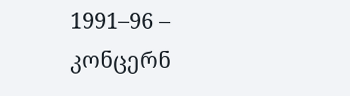1991–96 – კონცერნ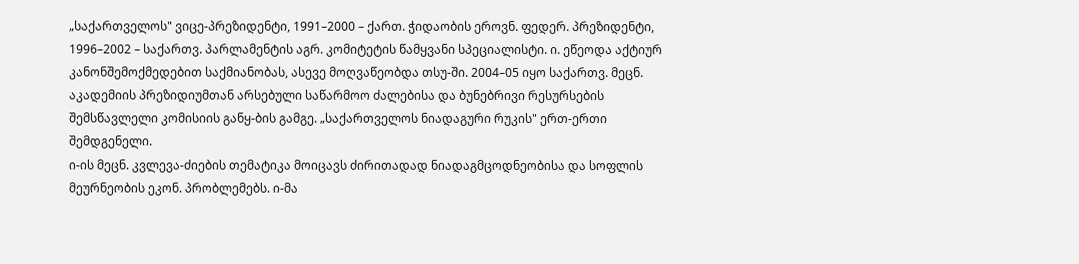„საქართველოს" ვიცე-პრეზიდენტი, 1991–2000 – ქართ. ჭიდაობის ეროვნ. ფედერ. პრეზიდენტი, 1996–2002 – საქართვ. პარლამენტის აგრ. კომიტეტის წამყვანი სპეციალისტი. ი. ეწეოდა აქტიურ კანონშემოქმედებით საქმიანობას, ასევე მოღვაწეობდა თსუ-ში. 2004–05 იყო საქართვ. მეცნ. აკადემიის პრეზიდიუმთან არსებული საწარმოო ძალებისა და ბუნებრივი რესურსების შემსწავლელი კომისიის განყ-ბის გამგე. „საქართველოს ნიადაგური რუკის" ერთ-ერთი შემდგენელი.
ი-ის მეცნ. კვლევა-ძიების თემატიკა მოიცავს ძირითადად ნიადაგმცოდნეობისა და სოფლის მეურნეობის ეკონ. პრობლემებს. ი-მა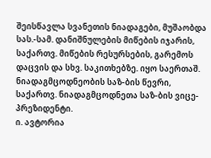შეისწავლა სვანეთის ნიადაგები, მუშაობდა სას.-სამ. დანიშნულების მიწების იჯარის, საქართვ. მიწების რესურსების, გარემოს დაცვის და სხვ. საკითხებზე. იყო საერთაშ. ნიადაგმცოდნეობის საზ-ბის წევრი, საქართვ. ნიადაგმცოდნეთა საზ-ბის ვიცე-პრეზიდენტი.
ი. ავტორია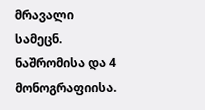მრავალი სამეცნ. ნაშრომისა და 4 მონოგრაფიისა.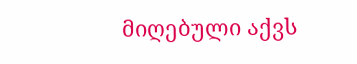მიღებული აქვს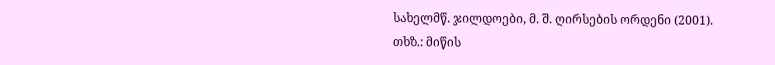სახელმწ. ჯილდოები, მ. შ. ღირსების ორდენი (2001).
თხზ.: მიწის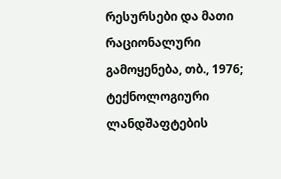რესურსები და მათი რაციონალური გამოყენება, თბ., 1976; ტექნოლოგიური ლანდშაფტების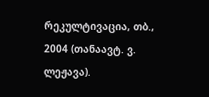რეკულტივაცია, თბ., 2004 (თანაავტ. ვ. ლეჟავა).